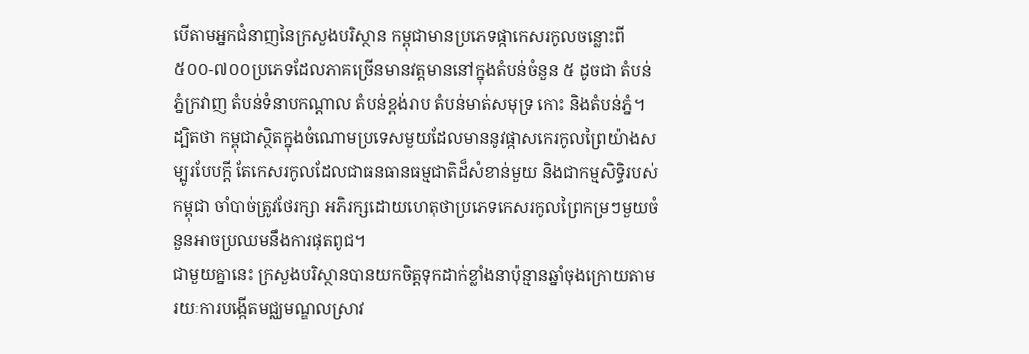បើតាមអ្នកជំនាញនៃក្រសួងបរិស្ថាន កម្ពុជាមានប្រភេទផ្កាកេសរកូលចន្លោះពី ៥០០-៧០០ប្រភេទដែលភាគច្រើនមានវត្តមាននៅក្នុងតំបន់ចំនួន ៥ ដូចជា តំបន់ភ្នំក្រវាញ តំបន់ទំនាបកណ្តាល តំបន់ខ្ពង់រាប តំបន់មាត់សមុទ្រ កោះ និងតំបន់ភ្នំ។
ដ្បិតថា កម្ពុជាស្ថិតក្នុងចំណោមប្រទេសមួយដែលមាននូវផ្កាសកេរកូលព្រៃយ៉ាងសម្បូរបែបក្តី តែកេសរកូលដែលជាធនធានធម្មជាតិដ៏សំខាន់មួយ និងជាកម្មសិទ្ធិរបស់កម្ពុជា ចាំបាច់ត្រូវថែរក្សា អភិរក្សដោយហេតុថាប្រភេទកេសរកូលព្រៃកម្រៗមួយចំនួនអាចប្រឈមនឹងការផុតពូជ។
ជាមួយគ្នានេះ ក្រសួងបរិស្ថានបានយកចិត្តទុកដាក់ខ្លាំងនាប៉ុន្មានឆ្នាំចុងក្រោយតាមរយៈការបង្កើតមជ្ឈមណ្ឌលស្រាវ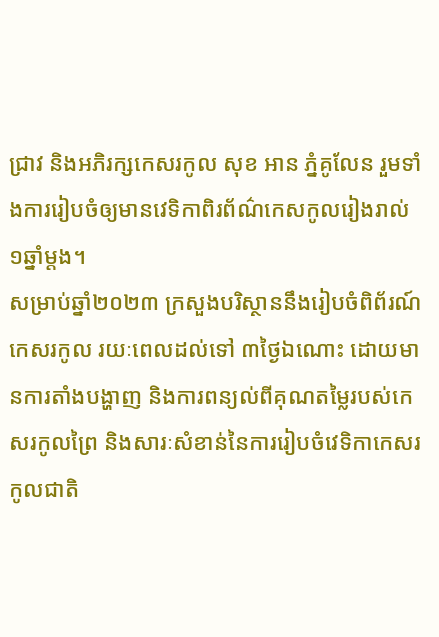ជ្រាវ និងអភិរក្សកេសរកូល សុខ អាន ភ្នំគូលែន រួមទាំងការរៀបចំឲ្យមានវេទិកាពិរព័ណ៌កេសកូលរៀងរាល់ ១ឆ្នាំម្តង។
សម្រាប់ឆ្នាំ២០២៣ ក្រសួងបរិស្ថាននឹងរៀបចំពិព័រណ៍កេសរកូល រយៈពេលដល់ទៅ ៣ថ្ងៃឯណោះ ដោយមានការតាំងបង្ហាញ និងការពន្យល់ពីគុណតម្លៃរបស់កេសរកូលព្រៃ និងសារៈសំខាន់នៃការរៀបចំវេទិកាកេសរកូលជាតិ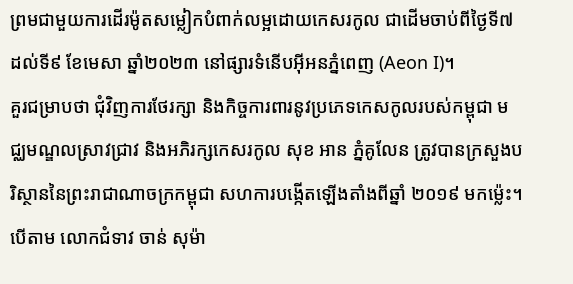ព្រមជាមួយការដើរម៉ូតសម្លៀកបំពាក់លម្អដោយកេសរកូល ជាដើមចាប់ពីថ្ងៃទី៧ ដល់ទី៩ ខែមេសា ឆ្នាំ២០២៣ នៅផ្សារទំនើបអ៊ីអនភ្នំពេញ (Aeon I)។
គួរជម្រាបថា ជុំវិញការថែរក្សា និងកិច្ចការពារនូវប្រភេទកេសកូលរបស់កម្ពុជា មជ្ឈមណ្ឌលស្រាវជ្រាវ និងអភិរក្សកេសរកូល សុខ អាន ភ្នំគូលែន ត្រូវបានក្រសួងបរិស្ថាននៃព្រះរាជាណាចក្រកម្ពុជា សហការបង្កើតឡើងតាំងពីឆ្នាំ ២០១៩ មកម្ល៉េះ។
បើតាម លោកជំទាវ ចាន់ សុម៉ា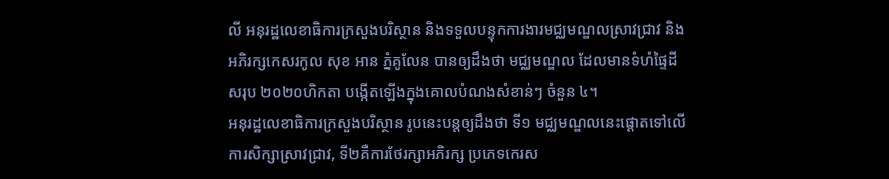លី អនុរដ្ឋលេខាធិការក្រសួងបរិស្ថាន និងទទួលបន្ទុកការងារមជ្ឈមណ្ឌលស្រាវជ្រាវ និងអភិរក្សកេសរកូល សុខ អាន ភ្នំគូលែន បានឲ្យដឹងថា មជ្ឈមណ្ឌល ដែលមានទំហំផ្ទៃដីសរុប ២០២០ហិកតា បង្កើតឡើងក្នុងគោលបំណងសំខាន់ៗ ចំនួន ៤។
អនុរដ្ឋលេខាធិការក្រសួងបរិស្ថាន រូបនេះបន្តឲ្យដឹងថា ទី១ មជ្ឈមណ្ឌលនេះផ្តោតទៅលើការសិក្សាស្រាវជ្រាវ, ទី២គឺការថែរក្សាអភិរក្ស ប្រភេទកេរស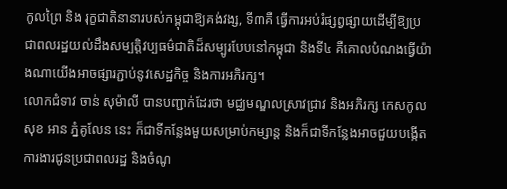កូលព្រៃ និង រុក្ខជាតិនានារបស់កម្ពុជាឱ្យគង់វង្ស, ទី៣គឺ ធ្វើការអប់រំផ្សព្វផ្សាយដើម្បីឱ្យប្រជាពលរដ្ឋយល់ដឹងសម្បត្តិវប្បធម៌ជាតិដ៏សម្បូរបែបនៅកម្ពុជា និងទី៤ គឺគោលបំណងធ្វើយ៉ាងណាយើងអាចផ្សារភ្ជាប់នូវសេដ្ឋកិច្ច និងការអភិរក្ស។
លោកជំទាវ ចាន់ សុម៉ាលី បានបញ្ជាក់ដែរថា មជ្ឈមណ្ឌលស្រាវជ្រាវ និងអភិរក្ស កេសកូល សុខ អាន ភ្នំគូលែន នេះ ក៏ជាទីកន្លែងមួយសម្រាប់កម្សាន្ត និងក៏ជាទីកន្លែងអាចជួយបង្កើតការងារជូនប្រជាពលរដ្ឋ និងចំណូ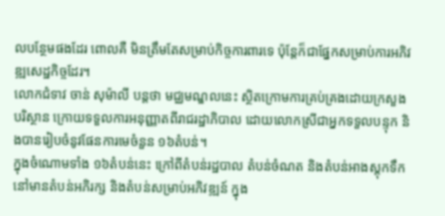លបន្ថែមផងដែរ ពោលគឺ មិនត្រឹមតែសម្រាប់កិច្ចការពារទេ ប៉ុន្តែក៏ជាផ្នែកសម្រាប់ការអភិវឌ្ឍសេដ្ឋកិច្ចដែរ។
លោកជំទាវ ចាន់ សុម៉ាលី បន្តថា មជ្ឈមណ្ឌលនេះ ស្ថិតក្រោមការគ្រប់គ្រងដោយក្រសួងបរិស្ថាន ក្រោយទទួលការអនុញ្ញាតពីរាជរដ្ឋាភិបាល ដោយលោកស្រីជាអ្នកទទួលបន្ទុក និងបានរៀបចំនូវផែនការមេចំនួន ១៦តំបន់។
ក្នុងចំណោមទាំង ១៦តំបន់នេះ ក្រៅពីតំបន់រដ្ឋបាល តំបន់ចំណត និងតំបន់អាងស្តុកទឹក នៅមានតំបន់អភិរក្ស និងតំបន់សម្រាប់អភិវឌ្ឍន៍ ក្នុង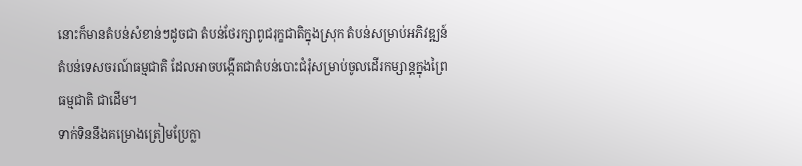នោះក៏មានតំបន់សំខាន់ៗដូចជា តំបន់ថែរក្សាពូជរុក្ខជាតិក្នុងស្រុក តំបន់សម្រាប់អភិវឌ្ឍន៍ តំបន់ទេសចរណ៍ធម្មជាតិ ដែលអាចបង្កើតជាតំបន់បោះជំរុំសម្រាប់ចូលដើរកម្សាន្តក្នុងព្រៃធម្មជាតិ ជាដើម។
ទាក់ទិននឹងគម្រោងត្រៀមប្រែក្លា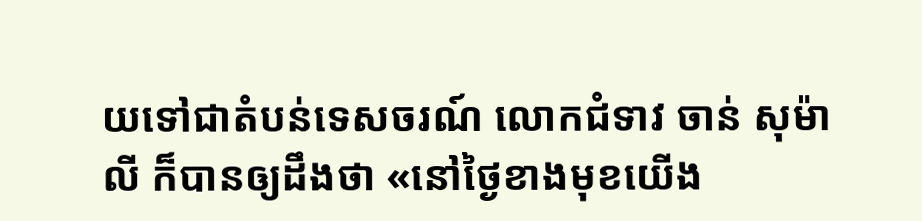យទៅជាតំបន់ទេសចរណ៍ លោកជំទាវ ចាន់ សុម៉ាលី ក៏បានឲ្យដឹងថា «នៅថ្ងៃខាងមុខយើង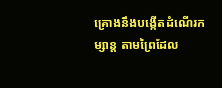គ្រោងនឹងបង្កើតដំណើរកម្សាន្ត តាមព្រៃដែល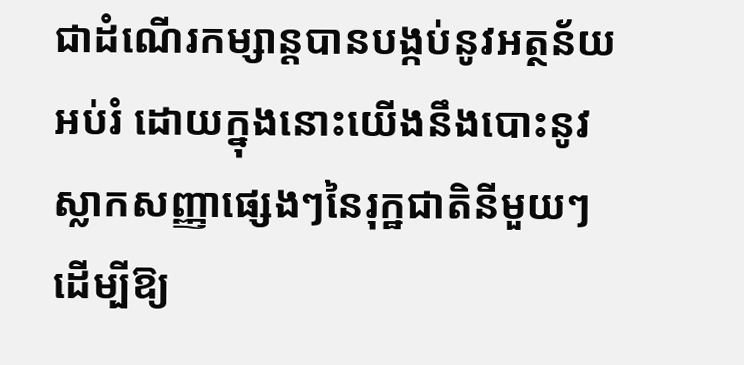ជាដំណើរកម្សាន្តបានបង្កប់នូវអត្ថន័យអប់រំ ដោយក្នុងនោះយើងនឹងបោះនូវស្លាកសញ្ញាផ្សេងៗនៃរុក្ឋជាតិនីមួយៗ ដើម្បីឱ្យ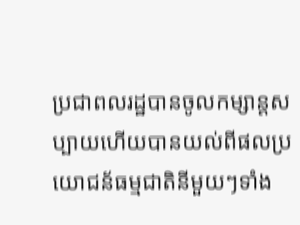ប្រជាពលរដ្ឋបានចូលកម្សាន្តសប្បាយហើយបានយល់ពីផលប្រយោជន័ធម្មជាតិនីមួយៗទាំង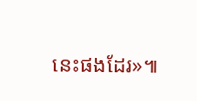នេះផងដែរ»៕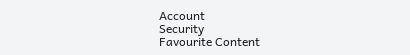Account
Security
Favourite Content